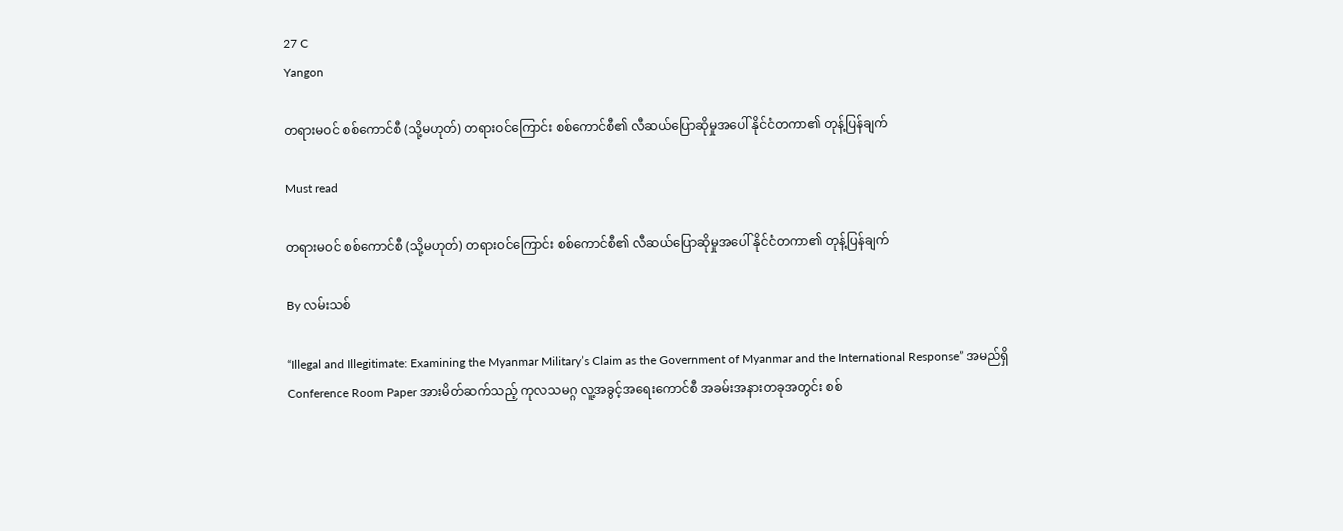27 C
Yangon

တရားမဝင် စစ်ကောင်စီ (သို့မဟုတ်) တရားဝင်ကြောင်း စစ်ကောင်စီ၏ လီဆယ်ပြောဆိုမှုအပေါ် နိုင်ငံတကာ၏ တုန့်ပြန်ချက်

Must read

တရားမဝင် စစ်ကောင်စီ (သို့မဟုတ်) တရားဝင်ကြောင်း စစ်ကောင်စီ၏ လီဆယ်ပြောဆိုမှုအပေါ် နိုင်ငံတကာ၏ တုန့်ပြန်ချက်

By လမ်းသစ်

“Illegal and Illegitimate: Examining the Myanmar Military’s Claim as the Government of Myanmar and the International Response” အမည်ရှိ Conference Room Paper အားမိတ်ဆက်သည့် ကုလသမဂ္ဂ လူ့အခွင့်အရေးကောင်စီ အခမ်းအနားတခုအတွင်း စစ်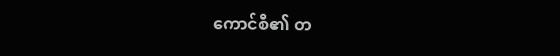ကောင်စီ၏ တ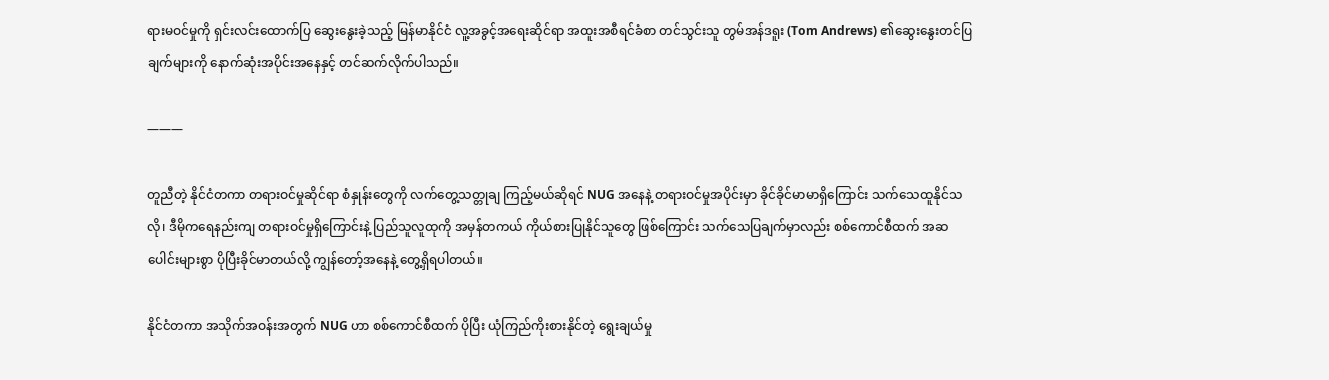ရားမဝင်မှုကို ရှင်းလင်းထောက်ပြ ဆွေးနွေးခဲ့သည့် မြန်မာနိုင်ငံ လူ့အခွင့်အရေးဆိုင်ရာ အထူးအစီရင်ခံစာ တင်သွင်းသူ တွမ်အန်ဒရူး (Tom Andrews) ၏ဆွေးနွေးတင်ပြချက်များကို နောက်ဆုံးအပိုင်းအနေနှင့် တင်ဆက်လိုက်ပါသည်။

———

တူညီတဲ့ နိုင်ငံတကာ တရားဝင်မှုဆိုင်ရာ စံနှုန်းတွေကို လက်တွေ့သတ္တုချ ကြည့်မယ်ဆိုရင် NUG အနေနဲ့ တရားဝင်မှုအပိုင်းမှာ ခိုင်ခိုင်မာမာရှိကြောင်း သက်သေထူနိုင်သလို၊ ဒီမိုကရေနည်းကျ တရားဝင်မှုရှိကြောင်းနဲ့ ပြည်သူလူထုကို အမှန်တကယ် ကိုယ်စားပြုနိုင်သူတွေ ဖြစ်ကြောင်း သက်သေပြချက်မှာလည်း စစ်ကောင်စီထက် အဆပေါင်းများစွာ ပိုပြီးခိုင်မာတယ်လို့ ကျွန်တော့်အနေနဲ့ တွေ့ရှိရပါတယ်။

နိုင်ငံတကာ အသိုက်အဝန်းအတွက် NUG ဟာ စစ်ကောင်စီထက် ပိုပြီး ယုံကြည်ကိုးစားနိုင်တဲ့ ရွေးချယ်မှု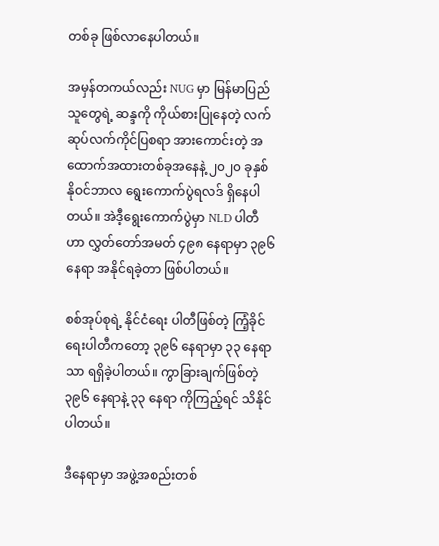တစ်ခု ဖြစ်လာနေပါတယ်။

အမှန်တကယ်လည်း NUG မှာ မြန်မာပြည်သူတွေရဲ့ ဆန္ဒကို ကိုယ်စားပြုနေတဲ့ လက်ဆုပ်လက်ကိုင်ပြစရာ အားကောင်းတဲ့ အထောက်အထားတစ်ခုအနေနဲ့ ၂၀၂၀ ခုနှစ် နိုဝင်ဘာလ ရွေးကောက်ပွဲရလဒ် ရှိနေပါတယ်။ အဲဒီ့ရွေးကောက်ပွဲမှာ NLD ပါတီဟာ လွှတ်တော်အမတ် ၄၉၈ နေရာမှာ ၃၉၆ နေရာ အနိုင်ရခဲ့တာ ဖြစ်ပါတယ်။

စစ်အုပ်စုရဲ့ နိုင်ငံရေး ပါတီဖြစ်တဲ့ ကြံ့ခိုင်ရေးပါတီကတော့ ၃၉၆ နေရာမှာ ၃၃ နေရာသာ ရရှိခဲ့ပါတယ်။ ကွာခြားချက်ဖြစ်တဲ့ ၃၉၆ နေရာနဲ့ ၃၃ နေရာ ကိုကြည့်ရင် သိနိုင်ပါတယ်။

ဒီနေရာမှာ အဖွဲ့အစည်းတစ်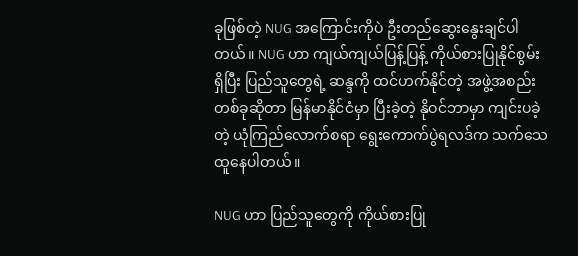ခုဖြစ်တဲ့ NUG အကြောင်းကိုပဲ ဦးတည်ဆွေးနွေးချင်ပါတယ်။ NUG ဟာ ကျယ်ကျယ်ပြန့်ပြန့် ကိုယ်စားပြုနိုင်စွမ်းရှိပြီး ပြည်သူတွေရဲ့ ဆန္ဒကို ထင်ဟက်နိုင်တဲ့ အဖွဲ့အစည်းတစ်ခုဆိုတာ မြန်မာနိုင်ငံမှာ ပြီးခဲ့တဲ့ နိုဝင်ဘာမှာ ကျင်းပခဲ့တဲ့ ယုံကြည်လောက်စရာ ရွေးကောက်ပွဲရလဒ်က သက်သေထူနေပါတယ်။

NUG ဟာ ပြည်သူတွေကို ကိုယ်စားပြု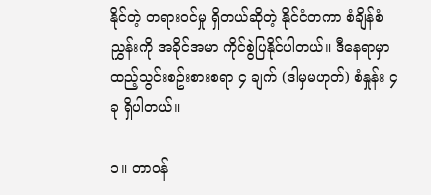နိုင်တဲ့ တရားဝင်မှု ရှိတယ်ဆိုတဲ့ နိုင်ငံတကာ စံချိန်စံညွှန်းကို အခိုင်အမာ ကိုင်စွဲပြနိုင်ပါတယ်။ ဒီနေရာမှာ ထည့်သွင်းစဥ်းစားစရာ ၄ ချက် (ဒါမှမဟုတ်) စံနှုန်း ၄ ခု ရှိပါတယ်။

၁။ တာဝန်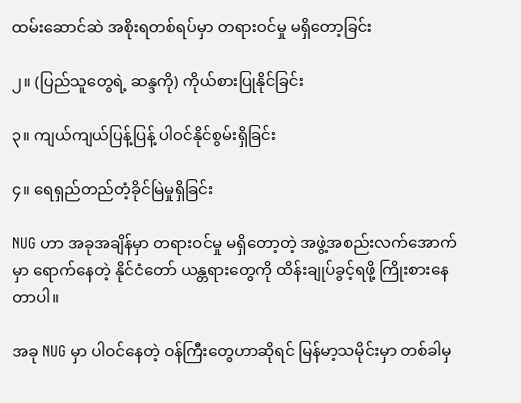ထမ်းဆောင်ဆဲ အစိုးရတစ်ရပ်မှာ တရားဝင်မှု မရှိတော့ခြင်း

၂။ (ပြည်သူတွေရဲ့ ဆန္ဒကို) ကိုယ်စားပြုနိုင်ခြင်း

၃။ ကျယ်ကျယ်ပြန့်ပြန့် ပါဝင်နိုင်စွမ်းရှိခြင်း

၄။ ရေရှည်တည်တံ့ခိုင်မြဲမှုရှိခြင်း

NUG ဟာ အခုအချိန်မှာ တရားဝင်မှု မရှိတော့တဲ့ အဖွဲ့အစည်းလက်အောက်မှာ ရောက်နေတဲ့ နိုင်ငံတော် ယန္တရားတွေကို ထိန်းချုပ်ခွင့်ရဖို့ ကြိုးစားနေတာပါ။

အခု NUG မှာ ပါဝင်နေတဲ့ ဝန်ကြီးတွေဟာဆိုရင် မြန်မာ့သမိုင်းမှာ တစ်ခါမှ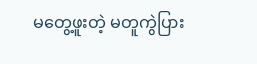မတွေ့ဖူးတဲ့ မတူကွဲပြား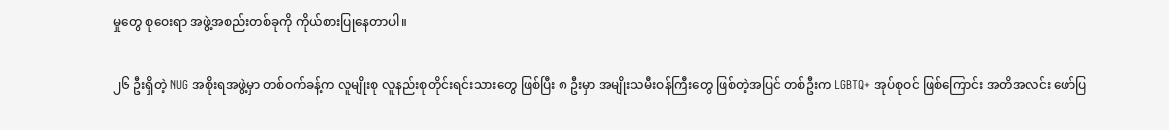မှုတွေ စုဝေးရာ အဖွဲ့အစည်းတစ်ခုကို ကိုယ်စားပြုနေတာပါ။

၂၆ ဦးရှိတဲ့ NUG အစိုးရအဖွဲ့မှာ တစ်ဝက်ခန့်က လူမျိုးစု လူနည်းစုတိုင်းရင်းသားတွေ ဖြစ်ပြီး ၈ ဦးမှာ အမျိုးသမီးဝန်ကြီးတွေ ဖြစ်တဲ့အပြင် တစ်ဦးက LGBTQ+ အုပ်စုဝင် ဖြစ်ကြောင်း အတိအလင်း ဖော်ပြ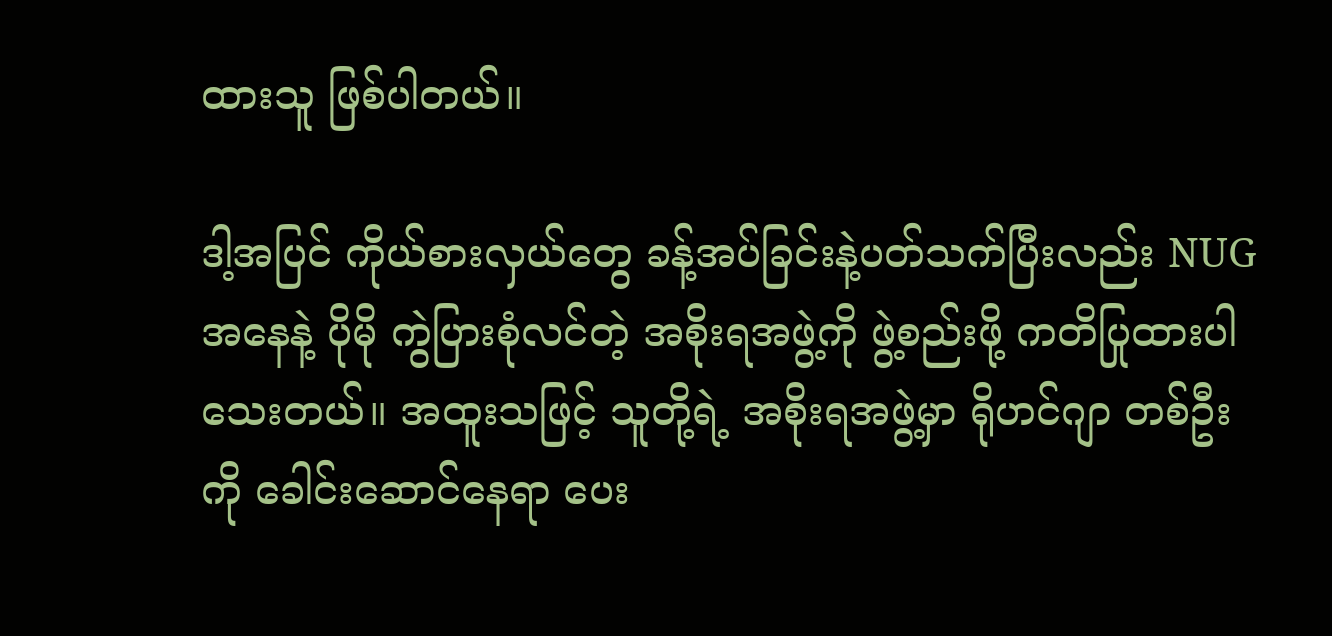ထားသူ ဖြစ်ပါတယ်။

ဒါ့အပြင် ကိုယ်စားလှယ်တွေ ခန့်အပ်ခြင်းနဲ့ပတ်သက်ပြီးလည်း NUG အနေနဲ့ ပိုမို ကွဲပြားစုံလင်တဲ့ အစိုးရအဖွဲ့ကို ဖွဲ့စည်းဖို့ ကတိပြုထားပါသေးတယ်။ အထူးသဖြင့် သူတို့ရဲ့ အစိုးရအဖွဲ့မှာ ရိုဟင်ဂျာ တစ်ဦးကို ခေါင်းဆောင်နေရာ ပေး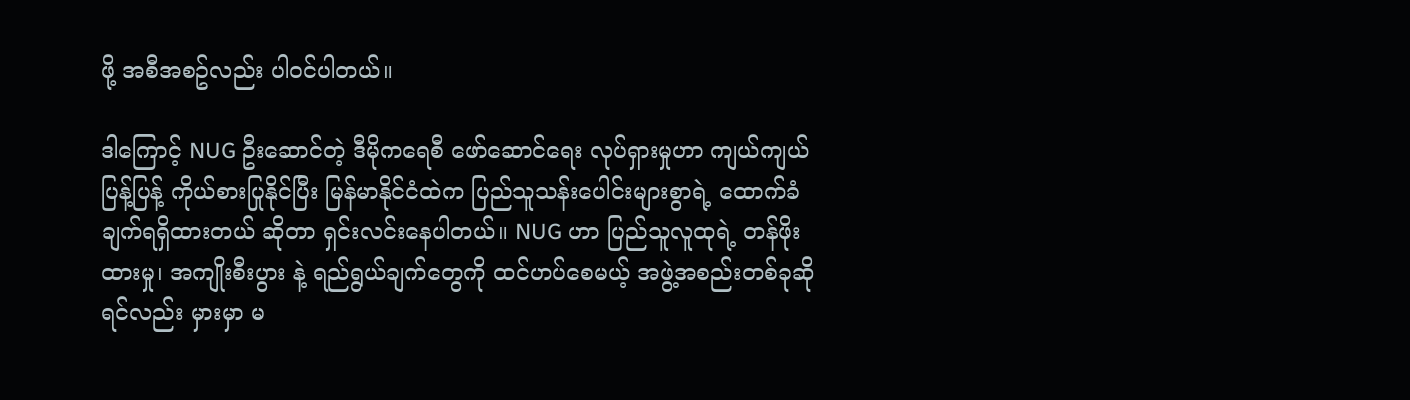ဖို့ အစီအစဥ်လည်း ပါဝင်ပါတယ်။

ဒါကြောင့် NUG ဦးဆောင်တဲ့ ဒီမိုကရေစီ ဖော်ဆောင်ရေး လုပ်ရှားမှုဟာ ကျယ်ကျယ်ပြန့်ပြန့် ကိုယ်စားပြုနိုင်ပြီး မြန်မာနိုင်ငံထဲက ပြည်သူသန်းပေါင်းများစွာရဲ့ ထောက်ခံချက်ရရှိထားတယ် ဆိုတာ ရှင်းလင်းနေပါတယ်။ NUG ဟာ ပြည်သူလူထုရဲ့ တန်ဖိုးထားမှု၊ အကျိုးစီးပွား နဲ့ ရည်ရွယ်ချက်တွေကို ထင်ဟပ်စေမယ့် အဖွဲ့အစည်းတစ်ခုဆိုရင်လည်း မှားမှာ မ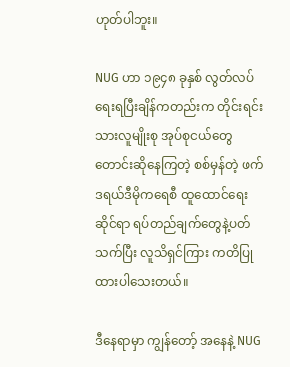ဟုတ်ပါဘူး။

NUG ဟာ ၁၉၄၈ ခုနှစ် လွတ်လပ်ရေးရပြီးချိန်ကတည်းက တိုင်းရင်းသားလူမျိုးစု အုပ်စုငယ်တွေ တောင်းဆိုနေကြတဲ့ စစ်မှန်တဲ့ ဖက်ဒရယ်ဒီမိုကရေစီ ထူထောင်ရေးဆိုင်ရာ ရပ်တည်ချက်တွေနဲ့ပတ်သက်ပြီး လူသိရှင်ကြား ကတိပြုထားပါသေးတယ်။

ဒီနေရာမှာ ကျွန်တော့် အနေနဲ့ NUG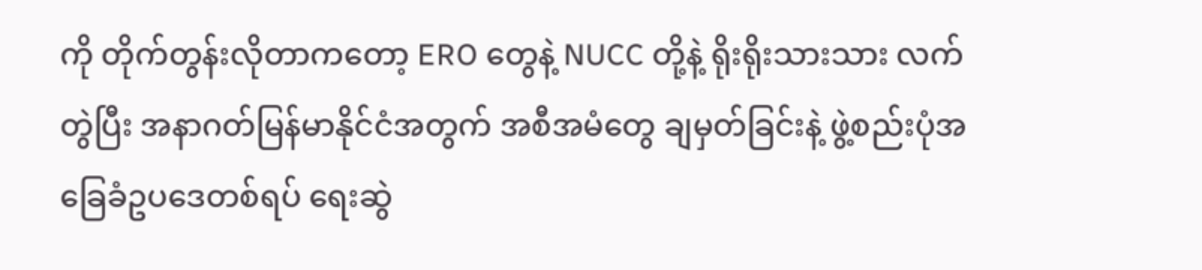ကို တိုက်တွန်းလိုတာကတော့ ERO တွေနဲ့ NUCC တို့နဲ့ ရိုးရိုးသားသား လက်တွဲပြီး အနာဂတ်မြန်မာနိုင်ငံအတွက် အစီအမံတွေ ချမှတ်ခြင်းနဲ့ ဖွဲ့စည်းပုံအခြေခံဥပဒေတစ်ရပ် ရေးဆွဲ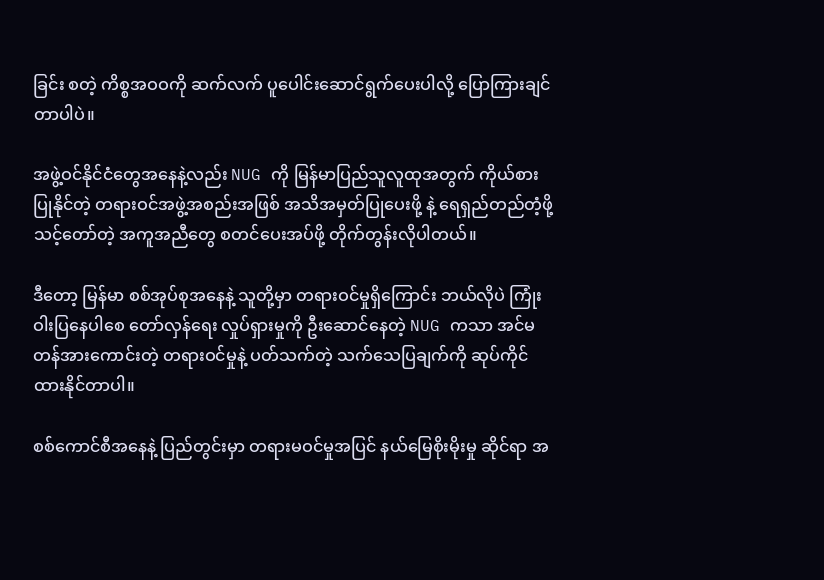ခြင်း စတဲ့ ကိစ္စအဝဝကို ဆက်လက် ပူပေါင်းဆောင်ရွက်ပေးပါလို့ ပြောကြားချင်တာပါပဲ။

အဖွဲ့ဝင်နိုင်ငံတွေအနေနဲ့လည်း NUG ကို မြန်မာပြည်သူလူထုအတွက် ကိုယ်စားပြုနိုင်တဲ့ တရားဝင်အဖွဲ့အစည်းအဖြစ် အသိအမှတ်ပြုပေးဖို့ နဲ့ ရေရှည်တည်တံ့ဖို့ သင့်တော်တဲ့ အကူအညီတွေ စတင်ပေးအပ်ဖို့ တိုက်တွန်းလိုပါတယ်။

ဒီတော့ မြန်မာ စစ်အုပ်စုအနေနဲ့ သူတို့မှာ တရားဝင်မှုရှိကြောင်း ဘယ်လိုပဲ ကြုံးဝါးပြနေပါစေ တော်လှန်ရေး လှုပ်ရှားမှုကို ဦး‌‌ဆောင်နေတဲ့ NUG ကသာ အင်မတန်အားကောင်းတဲ့ တရားဝင်မှုနဲ့ ပတ်သက်တဲ့ သက်သေပြချက်ကို ဆုပ်ကိုင်ထားနိုင်တာပါ။

စစ်ကောင်စီအနေနဲ့ ပြည်တွင်းမှာ တရားမဝင်မှုအပြင် နယ်မြေစိုးမိုးမှု ဆိုင်ရာ အ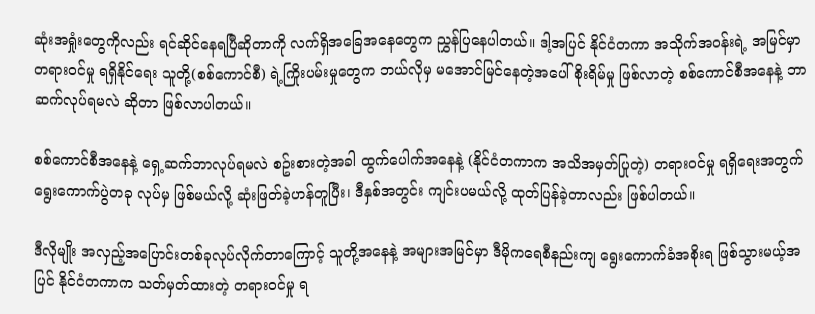ဆုံးအရှုံးတွေကိုလည်း ရင်ဆိုင်နေရပြီဆိုတာကို လက်ရှိအခြေအနေတွေက ညွှန်ပြနေပါတယ်။ ဒါ့အပြင် နိုင်ငံတကာ အသိုက်အဝန်းရဲ့ အမြင်မှာ တရားဝင်မှု ရရှိနိုင်ရေး သူတို့(စစ်ကောင်စီ) ရဲ့ကြိုးပမ်းမှုတွေက ဘယ်လိုမှ မအောင်မြင်နေတဲ့အပေါ် စိုးရိမ်မှု ဖြစ်လာတဲ့ စစ်ကောင်စီအနေနဲ့ ဘာဆက်လုပ်ရမလဲ ဆိုတာ ဖြစ်လာပါတယ်။

စစ်ကောင်စီအနေနဲ့ ရှေ့ဆက်ဘာလုပ်ရမလဲ စဥ်းစားတဲ့အခါ ထွက်ပေါက်အနေနဲ့ (နိုင်ငံတကာက အသိအမှတ်ပြုတဲ့) တရားဝင်မှု ရရှိရေးအတွက် ရွေးကောက်ပွဲတခု လုပ်မှ ဖြစ်မယ်လို့ ဆုံးဖြတ်ခဲ့ဟန်တူပြီး၊ ဒီနှစ်အတွင်း ကျင်းပမယ်လို့ ထုတ်ပြန်ခဲ့တာလည်း ဖြစ်ပါတယ်။

ဒီလိုမျိုး အလှည့်အပြောင်းတစ်ခုလုပ်လိုက်တာကြောင့် သူတို့အနေနဲ့ အများအမြင်မှာ ဒီမိုကရေစီနည်းကျ ရွေးကောက်ခံအစိုးရ ဖြစ်သွားမယ့်အပြင် နိုင်ငံတကာက သတ်မှတ်ထားတဲ့ တရားဝင်မှု ရ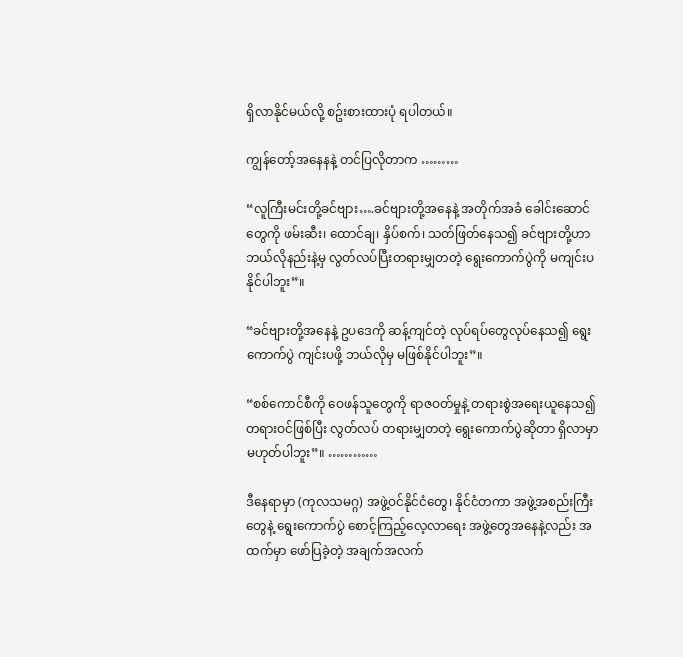ရှိလာနိုင်မယ်လို့ စဥ်းစားထားပုံ ရပါတယ်။

ကျွန်တော့်အနေနနဲ့ တင်ပြလိုတာက ………

“လူကြီးမင်းတို့ခင်ဗျား….ခင်ဗျားတို့အနေနဲ့ အတိုက်အခံ ခေါင်းဆောင်တွေကို ဖမ်းဆီး၊ ထောင်ချ၊ နှိပ်စက်၊ သတ်ဖြတ်နေသ၍ ခင်ဗျားတို့ဟာ ဘယ်လိုနည်းနဲ့မှ လွတ်လပ်ပြီးတရားမျှတတဲ့ ရွေးကောက်ပွဲကို မကျင်းပနိုင်ပါဘူး”။

“ခင်ဗျားတို့အနေနဲ့ ဥပဒေကို ဆန့်ကျင်တဲ့ လုပ်ရပ်တွေလုပ်နေသ၍ ရွေးကောက်ပွဲ ကျင်းပဖို့ ဘယ်လိုမှ မဖြစ်နိုင်ပါဘူး”။

“စစ်ကောင်စီကို ဝေဖန်သူတွေကို ရာဇဝတ်မှုနဲ့ တရားစွဲအ‌ရေးယူနေသ၍ တရားဝင်ဖြစ်ပြီး လွတ်လပ် တရားမျှတတဲ့ ရွေးကောက်ပွဲဆိုတာ ရှိလာမှာ မဟုတ်ပါဘူး”။ …………

ဒီနေရာမှာ (ကုလသမဂ္ဂ) အဖွဲ့ဝင်နိုင်ငံတွေ၊ နိုင်ငံတကာ အဖွဲ့အစည်းကြီးတွေနဲ့ ရွေးကောက်ပွဲ စောင့်ကြည့်လေ့လာရေး အဖွဲ့တွေအနေနဲ့လည်း အထက်မှာ ဖော်ပြခဲ့တဲ့ အချက်အလက်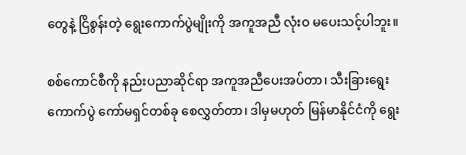တွေနဲ့ ငြိစွန်းတဲ့ ရွေးကောက်ပွဲမျိုးကို အကူအညီ လုံးဝ မပေးသင့်ပါဘူး။

စစ်ကောင်စီကို နည်းပညာဆိုင်ရာ အကူအညီပေးအပ်တာ၊ သီးခြား‌ရွေးကောက်ပွဲ ကော်မရှင်တစ်ခု စေလွှတ်တာ၊ ဒါမှမဟုတ် မြန်မာနိုင်ငံကို ရွေး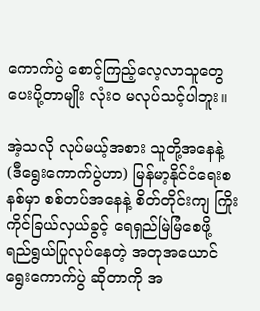ကောက်ပွဲ စောင့်ကြည့်လေ့လာသူတွေ ပေးပို့တာမျိုး လုံးဝ မလုပ်သင့်ပါဘူး။

အဲ့သလို လုပ်မယ့်အစား သူတို့အနေနဲ့ (ဒီရွေးကောက်ပွဲဟာ) မြန်မာ့နိုင်ငံရေးစနစ်မှာ စစ်တပ်အနေနဲ့ စိတ်တိုင်းကျ ကြိုးကိုင်ခြယ်လှယ်ခွင့် ရေရှည်မြဲမြံစေဖို့ ရည်ရွယ်ပြုလုပ်နေတဲ့ အတုအယောင်ရွေးကောက်ပွဲ ဆိုတာကို အ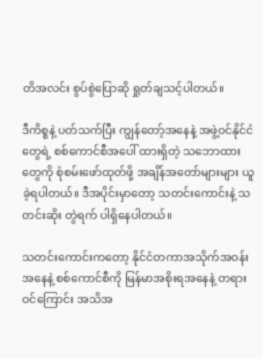တိအလင်း စွပ်စွဲပြောဆို ရှုတ်ချသင့်ပါတယ်။

ဒီကိစ္စနဲ့ ပတ်သက်ပြီး ကျွန်တော့်အနေနဲ့ အဖွဲ့ဝင်နိုင်ငံတွေရဲ့ စစ်ကောင်စီအပေါ် ထားရှိတဲ့ သဘောထားတွေကို စုံစမ်းဖော်ထုတ်ဖို့ အချိန်အတော်များများ ယူခဲ့ရပါတယ်။ ဒီအပိုင်းမှာတော့ သတင်းကောင်းနဲ့ သတင်းဆိုး တွဲရက် ပါရှိနေပါတယ်။

သတင်းကောင်းကတော့ နိုင်ငံတကာအသိုက်အဝန်းအနေနဲ့ စစ်ကောင်စီကို မြန်မာအစိုးရအနေနဲ့ တရားဝင်ကြောင်း အသိအ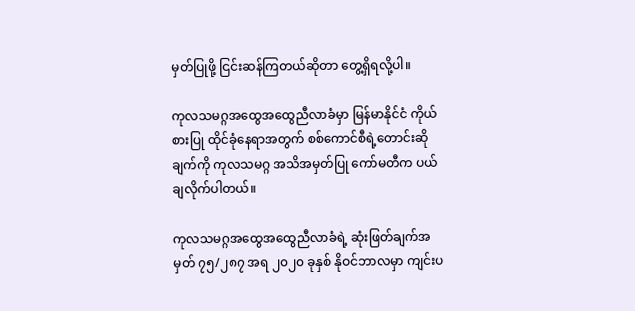မှတ်ပြုဖို့ ငြင်းဆန်ကြတယ်ဆိုတာ တွေ့ရှိရလို့ပါ။

ကုလသမဂ္ဂအထွေအထွေညီလာခံမှာ မြန်မာနိုင်ငံ ကိုယ်စားပြု ထိုင်ခုံနေရာအတွက် စစ်ကောင်စီရဲ့‌တောင်းဆိုချက်ကို ကုလသမဂ္ဂ အသိအမှတ်ပြု ကော်မတီက ပယ်ချလိုက်ပါတယ်။

ကုလသမဂ္ဂအထွေအထွေညီလာခံရဲ့ ဆုံးဖြတ်ချက်အမှတ် ၇၅/၂၈၇ အရ ၂၀၂၀ ခုနှစ် နိုဝင်ဘာလမှာ ကျင်းပ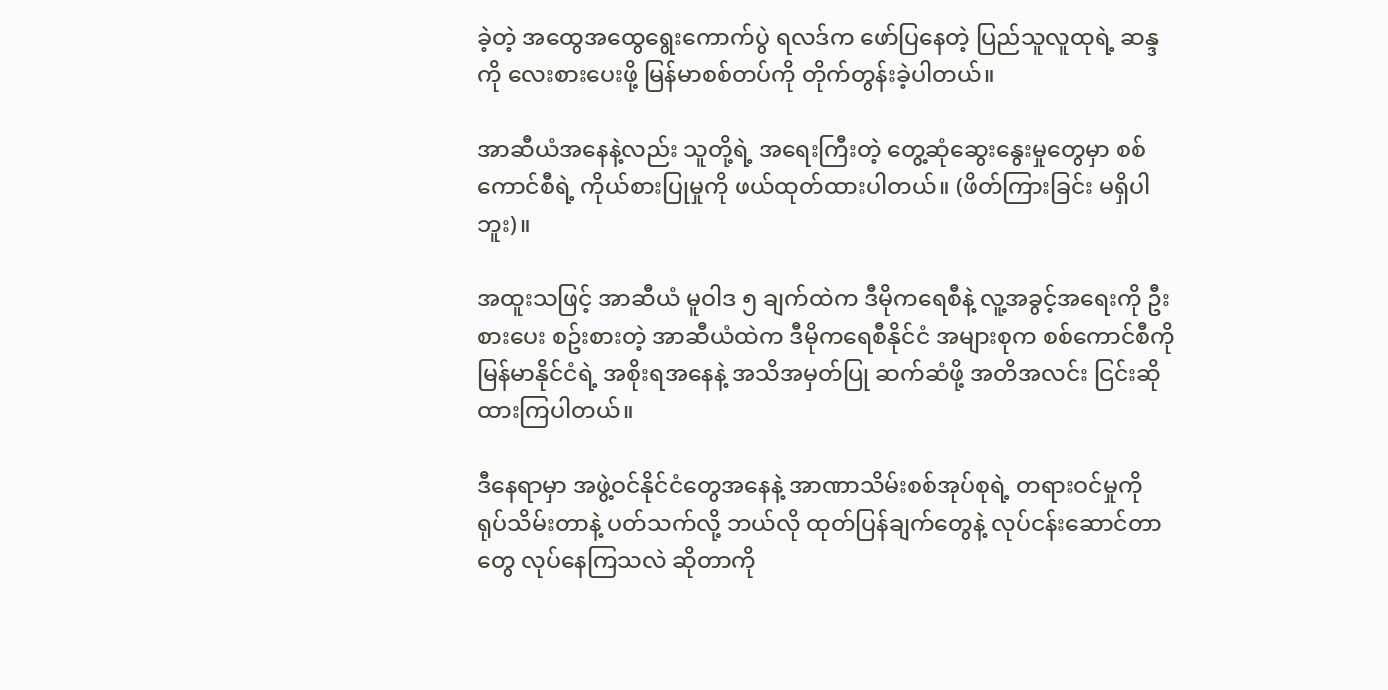ခဲ့တဲ့ အထွေအထွေရွေးကောက်ပွဲ ရလဒ်က ဖော်ပြနေတဲ့ ပြည်သူလူထုရဲ့ ဆန္ဒကို လေးစားပေးဖို့ မြန်မာစစ်တပ်ကို တိုက်တွန်းခဲ့ပါတယ်။

အာဆီယံအနေနဲ့လည်း သူတို့ရဲ့ အရေးကြီးတဲ့ တွေ့ဆုံဆွေးနွေးမှုတွေမှာ စစ်ကောင်စီရဲ့ ကိုယ်စားပြုမှုကို ဖယ်ထုတ်ထားပါတယ်။ (ဖိတ်ကြားခြင်း မရှိပါဘူး)။

အထူးသဖြင့် အာဆီယံ မူဝါဒ ၅ ချက်ထဲက ဒီမိုကရေစီနဲ့ လူ့အခွင့်အရေးကို ဦးစားပေး စဥ်းစားတဲ့ အာဆီယံထဲက ဒီမိုကရေစီနိုင်ငံ အများစုက စစ်ကောင်စီကို မြန်မာနိုင်ငံရဲ့ အစိုးရအနေနဲ့ အသိအမှတ်ပြု ဆက်ဆံဖို့ အတိအလင်း ငြင်းဆိုထားကြပါတယ်။

ဒီနေရာမှာ အဖွဲ့ဝင်နိုင်ငံတွေအနေနဲ့ အာဏာသိမ်းစစ်အုပ်စုရဲ့ တရားဝင်မှုကို ရုပ်သိမ်းတာနဲ့ ပတ်သက်လို့ ဘယ်လို ထုတ်ပြန်ချက်တွေနဲ့ လုပ်ငန်းဆောင်တာတွေ လုပ်နေကြသလဲ ဆိုတာကို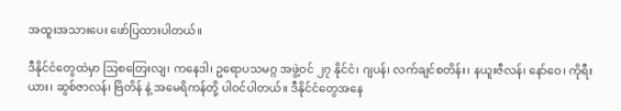အထူးအသားပေး ဖော်ပြထားပါတယ်။

ဒီနိုင်ငံတွေထဲမှာ သြစတြေးလျ၊ ကနေဒါ၊ ဥရောပသမဂ္ဂ အဖွဲ့ဝင် ၂၇ နိုင်ငံ၊ ဂျပန်၊ လက်ချင်စတိန်း၊ နယူးဇီလန်၊ နော်ဝေ၊ ကိုရီးယား၊ ဆွစ်ဇာလန်၊ ဗြိတိန် နဲ့ အမေရိကန်တို့ ပါဝင်ပါတယ်။ ဒီနိုင်ငံတွေအနေ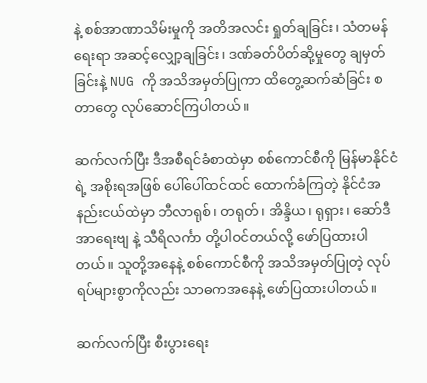နဲ့ စစ်အာဏာသိမ်းမှုကို အတိအလင်း ရှုတ်ချခြင်း၊ သံတမန်ရေးရာ အဆင့်လျှော့ချခြင်း၊ ဒဏ်ခတ်ပိတ်ဆို့မှုတွေ ချမှတ်ခြင်းနဲ့ NUG ကို အသိအမှတ်ပြုကာ ထိတွေ့ဆက်ဆံခြင်း စတာတွေ လုပ်ဆောင်ကြပါတယ်။

ဆက်လက်ပြီး ဒီအစီရင်ခံစာထဲမှာ စစ်ကောင်စီကို မြန်မာနိုင်ငံရဲ့ အစိုးရအဖြစ် ပေါ်ပေါ်ထင်ထင် ထောက်ခံကြတဲ့ နိုင်ငံအနည်းငယ်ထဲမှာ ဘီလာရုစ်၊ တရုတ်၊ အိန္ဒိယ၊ ရုရှား၊ ဆော်ဒီအာရေးဗျ နဲ့ သီရိလင်္ကာ တို့ပါဝင်တယ်လို့ ဖော်ပြထားပါတယ်။ သူတို့အနေနဲ့ စစ်ကောင်စီကို အသိအမှတ်ပြုတဲ့ လုပ်ရပ်များစွာကိုလည်း သာဓကအနေနဲ့ ဖော်ပြထားပါတယ်။

ဆက်လက်ပြီး စီးပွားရေး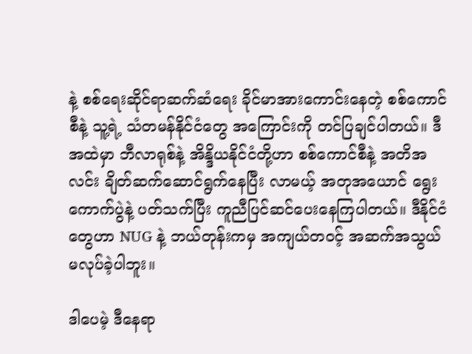နဲ့ စစ်ရေးဆိုင်ရာဆက်ဆံရေး ခိုင်မာအားကောင်းနေတဲ့ စစ်ကောင်စီနဲ့ သူ့ရဲ့ သံတမန်နိုင်ငံတွေ အကြောင်းကို တင်ပြချင်ပါတယ်။ ဒီအထဲမှာ ဘီလာရုစ်နဲ့ အိန္ဒိယနိုင်ငံတို့ဟာ စစ်ကောင်စီနဲ့ အတိအလင်း ချိတ်ဆက်ဆောင်ရွက်နေပြီး လာမယ့် အတုအယောင် ရွေးကောက်ပွဲနဲ့ ပတ်သက်ပြီး ကူညီပြင်ဆင်ပေးနေကြပါတယ်။ ဒီနိုင်ငံတွေဟာ NUG နဲ့ ဘယ်တုန်းကမှ အကျယ်တဝင့် အဆက်အသွယ် မလုပ်ခဲ့ပါဘူး။

ဒါပေမဲ့ ဒီနေရာ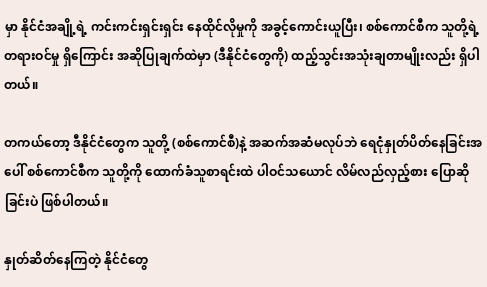မှာ နိုင်ငံအချို့ရဲ့ ကင်းကင်းရှင်းရှင်း နေထိုင်လိုမှုကို အခွင့်ကောင်းယူပြီး၊ စစ်ကောင်စီက သူတို့ရဲ့ တရားဝင်မှု ရှိကြောင်း အဆိုပြုချက်ထဲမှာ (ဒီနိုင်ငံတွေကို) ထည့်သွင်းအသုံးချတာမျိုးလည်း ရှိပါတယ်။

တကယ်တော့ ဒီနိုင်ငံတွေက သူတို့ (စစ်ကောင်စီ)နဲ့ အဆက်အဆံမလုပ်ဘဲ ရေငုံနှုတ်ပိတ်နေခြင်းအပေါ် စစ်ကောင်စီက သူတို့ကို ထောက်ခံသူစာရင်းထဲ ပါဝင်သယောင် လိမ်လည်လှည့်စား ပြောဆိုခြင်းပဲ ဖြစ်ပါတယ်။

နှုတ်ဆိတ်နေကြတဲ့ နိုင်ငံတွေ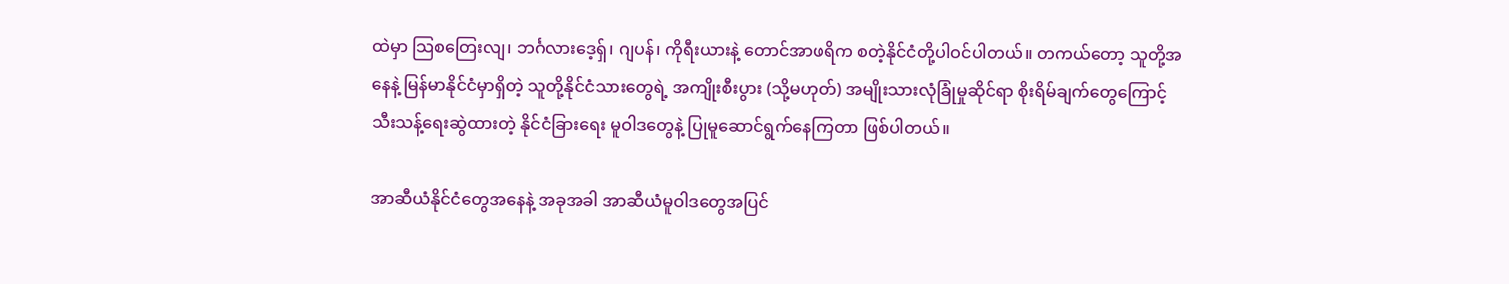ထဲမှာ သြ‌စတြေးလျ၊ ဘင်္ဂလားဒေ့ရှ်၊ ဂျပန်၊ ကိုရီးယားနဲ့ တောင်အာဖရိက စတဲ့နိုင်ငံတို့ပါဝင်ပါတယ်။ တကယ်တော့ သူတို့အနေနဲ့ မြန်မာနိုင်ငံမှာရှိတဲ့ သူတို့နိုင်ငံသားတွေရဲ့ အကျိုးစီးပွား (သို့မဟုတ်) အမျိုးသားလုံခြုံမှုဆိုင်ရာ စိုးရိမ်ချက်တွေကြောင့် သီးသန့်ရေးဆွဲထားတဲ့ နိုင်ငံခြားရေး မူဝါဒတွေနဲ့ ပြုမူဆောင်ရွက်နေကြတာ ဖြစ်ပါတယ်။

အာဆီယံနိုင်ငံတွေအနေနဲ့ အခုအခါ အာဆီယံမူဝါဒတွေအပြင်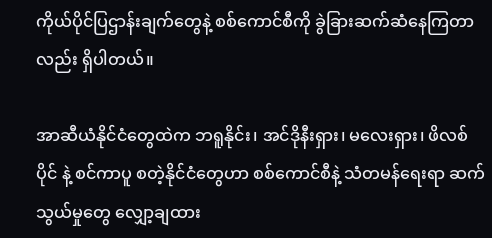ကိုယ်ပိုင်ပြဌာန်းချက်တွေနဲ့ စစ်ကောင်စီကို ခွဲခြားဆက်ဆံနေကြတာလည်း ရှိပါတယ်။

အာဆီယံနိုင်ငံတွေထဲက ဘရူနိုင်း၊ အင်ဒိုနီးရှား၊ မလေးရှား၊ ဖိလစ်ပိုင် နဲ့ စင်ကာပူ စတဲ့နိုင်ငံတွေဟာ စစ်ကောင်စီနဲ့ သံတမန်ရေးရာ ဆက်သွယ်မှုတွေ လျှော့ချထား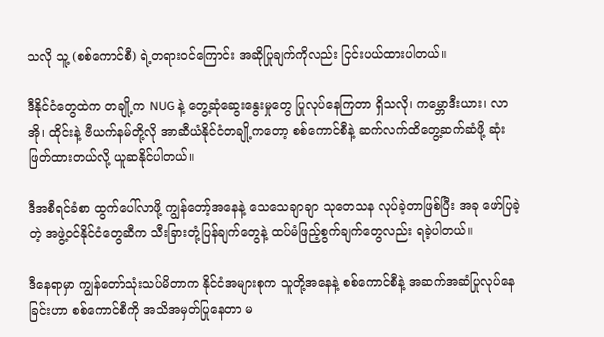သလို သူ့ (စစ်ကောင်စီ) ရဲ့တရားဝင်ကြောင်း အဆိုပြုချက်ကိုလည်း ငြင်းပယ်ထားပါတယ်။

ဒီနိုင်ငံတွေထဲက တချို့က NUG နဲ့ တွေ့ဆုံဆွေးနွေးမှုတွေ ပြုလုပ်နေကြတာ ရှိသလို၊ ကမ္ဘောဒီးယား၊ လာအို၊ ထိုင်းနဲ့ ဗီယက်နမ်တို့လို အာဆီယံနိုင်ငံတချို့ကတော့ စစ်ကောင်စီနဲ့ ဆက်လက်ထိတွေ့ဆက်ဆံဖို့ ဆုံးဖြတ်ထားတယ်လို့ ယူဆနိုင်ပါတယ်။

ဒီအစီရင်ခံစာ ထွက်ပေါ်လာဖို့ ကျွန်တော့်အနေနဲ့ သေသေချာချာ သုတေသန လုပ်ခဲ့တာဖြစ်ပြီး အခု ဖော်ပြခဲ့တဲ့ အဖွဲ့ဝင်နိုင်ငံတွေဆီက သီးခြားတုံ့ပြန်ချက်တွေနဲ့ ထပ်မံဖြည့်စွက်ချက်တွေလည်း ရခဲ့ပါတယ်။

ဒီနေရာမှာ ကျွန်တော်သုံးသပ်မိတာက နိုင်ငံအများစုက သူတို့အနေနဲ့ စစ်ကောင်စီနဲ့ အဆက်အဆံပြုလုပ်နေခြင်းဟာ စစ်ကောင်စီကို အသိအမှတ်ပြုနေတာ မ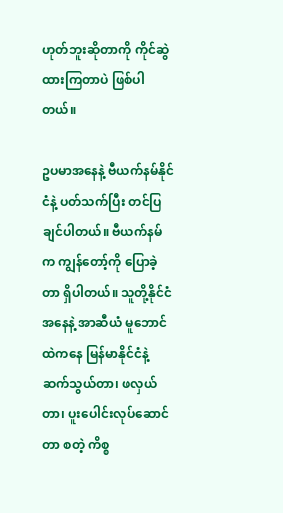ဟုတ်ဘူးဆိုတာကို ကိုင်ဆွဲထားကြတာပဲ ဖြစ်ပါတယ်။

ဥပမာအနေနဲ့ ဗီယက်နမ်နိုင်ငံနဲ့ ပတ်သက်ပြီး တင်ပြချင်ပါတယ်။ ဗီယက်နမ်က ကျွန်တော့်ကို ပြောခဲ့တာ ရှိပါတယ်။ သူတို့နိုင်ငံအနေနဲ့ အာဆီယံ မူဘောင်ထဲကနေ မြန်မာနိုင်ငံနဲ့ ဆက်သွယ်တာ၊ ဖလှယ်တာ၊ ပူးပေါင်းလုပ်ဆောင်တာ စတဲ့ ကိစ္စ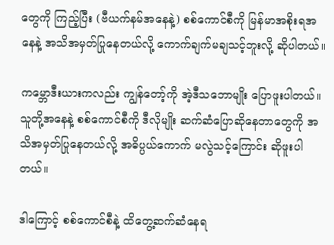တွေကို ကြည့်ပြီး (ဗီယက်နမ်အနေနဲ့) စစ်ကောင်စီကို မြန်မာအစိုးရအနေနဲ့ အသိအမှတ်ပြုနေတယ်လို့ ကောက်ချက်မချသင့်ဘူးလို့ ဆိုပါတယ်။

ကမ္ဘောဒီးယားကလည်း ကျွန်တော့်ကို အဲ့ဒီသဘောမျိုး ပြောဖူးပါတယ်။ သူတို့အနေနဲ့ စစ်ကောင်စီကို ဒီလိုမျိုး ဆက်ဆံပြောဆိုနေတာတွေကို အသိအမှတ်ပြုနေတယ်လို့ အဓိပ္ပယ်ကောက် မလွဲသင့်ကြောင်း ဆိုဖူးပါတယ်။

ဒါကြောင့် စစ်ကောင်စီနဲ့ ထိတွေ့ဆက်ဆံနေရ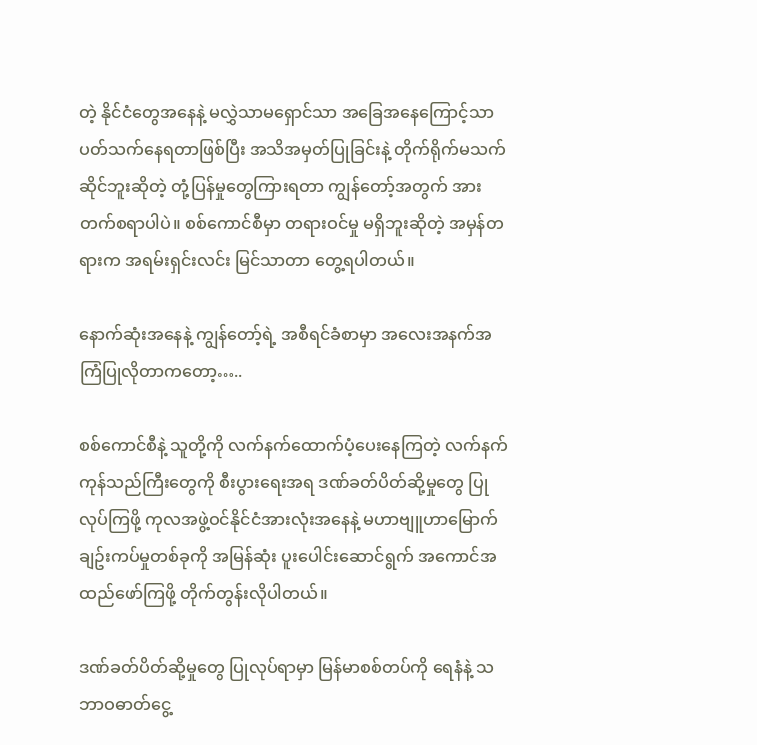တဲ့ နိုင်ငံတွေအနေနဲ့ မလွှဲသာမရှောင်သာ အခြေအနေကြောင့်သာ ပတ်သက်နေရတာဖြစ်ပြီး အသိအမှတ်ပြုခြင်းနဲ့ တိုက်ရိုက်မသက်ဆိုင်ဘူးဆိုတဲ့ တုံ့ပြန်မှုတွေကြားရတာ ကျွန်တော့်အတွက် အားတက်စရာပါပဲ။ စစ်ကောင်စီမှာ တရားဝင်မှု မရှိဘူးဆိုတဲ့ အမှန်တရားက အရမ်းရှင်းလင်း မြင်သာတာ တွေ့ရပါတယ်။

နောက်ဆုံးအနေနဲ့ ကျွန်တော့်ရဲ့ အစီရင်ခံစာမှာ အလေးအနက်အကြံပြုလိုတာကတော့…..

စစ်ကောင်စီနဲ့ သူတို့ကို လက်နက်ထောက်ပံ့ပေးနေကြတဲ့ လက်နက်ကုန်သည်ကြီးတွေကို စီးပွားရေးအရ ဒဏ်ခတ်ပိတ်ဆို့မှုတွေ ပြုလုပ်ကြဖို့ ကုလအဖွဲ့ဝင်နိုင်ငံအားလုံးအနေနဲ့ မဟာဗျူဟာမြောက် ချဥ်းကပ်မှုတစ်ခုကို အမြန်ဆုံး ပူးပေါင်းဆောင်ရွက် အကောင်အထည်ဖော်ကြဖို့ တိုက်တွန်းလိုပါတယ်။

ဒဏ်ခတ်ပိတ်ဆို့မှုတွေ ပြုလုပ်ရာမှာ မြန်မာစစ်တပ်ကို ရေနံနဲ့ သဘာဝဓာတ်ငွေ့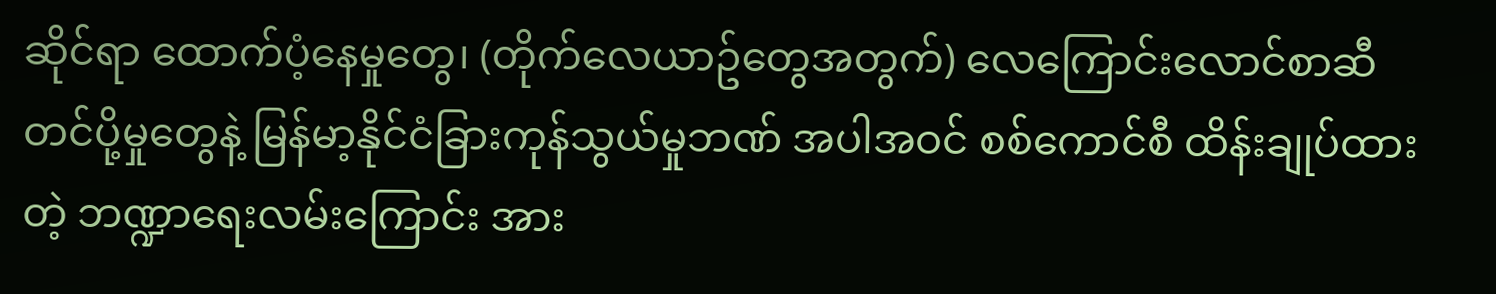ဆိုင်ရာ ထောက်ပံ့နေမှုတွေ၊ (တိုက်လေယာဥ်တွေအတွက်) လေကြောင်းလောင်စာဆီ တင်ပို့မှုတွေနဲ့ မြန်မာ့နိုင်ငံခြားကုန်သွယ်မှုဘဏ် အပါအဝင် စစ်ကောင်စီ ထိန်းချုပ်ထားတဲ့ ဘဏ္ဍာရေးလမ်းကြောင်း အား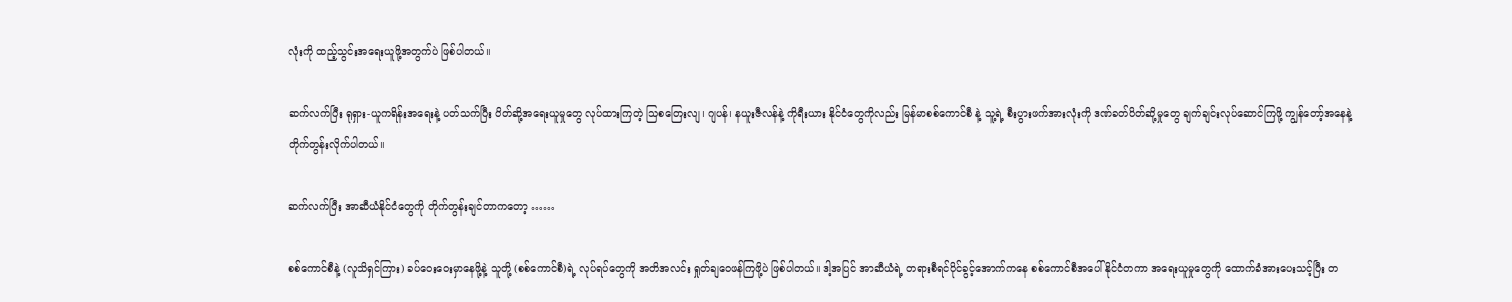လုံးကို ထည့်သွင်းအရေးယူဖို့အတွက်ပဲ ဖြစ်ပါတယ်။

ဆက်လက်ပြီး ရုရှား-ယူကရိန်းအ‌ရေးနဲ့ ပတ်သက်ပြီး ပိတ်ဆို့အရေးယူမှုတွေ လုပ်ထားကြတဲ့ သြစတြေးလျ၊ ဂျပန်၊ နယူးဇီလန်နဲ့ ကိုရီးယား နိုင်ငံတွေကိုလည်း မြန်မာစစ်ကောင်စီ နဲ့ သူ့ရဲ့ စီးပွားဖက်အားလုံးကို ဒဏ်ခတ်ပိတ်ဆို့မှုတွေ ချက်ချင်းလုပ်ဆောင်ကြဖို့ ကျွန်တော့်အနေနဲ့ တိုက်တွန်းလိုက်ပါတယ်။

ဆက်လက်ပြီး အာဆီယံနိုင်ငံတွေကို တိုက်တွန်းချင်တာကတော့ ……

စစ်ကောင်စီနဲ့ (လူသိရှင်ကြား) ခပ်ဝေးဝေးမှာနေဖို့နဲ့ သူတို့ (စစ်ကောင်စီ)ရဲ့ လုပ်ရပ်တွေကို အတိအလင်း ရှုတ်ချဝေဖန်ကြဖို့ပဲ ဖြစ်ပါတယ်။ ဒါ့အပြင် အာဆီယံရဲ့ တရားစီရင်ပိုင်ခွင့်အောက်ကနေ စစ်ကောင်စီအပေါ် နိုင်ငံတကာ အရေးယူမှုတွေကို ထောက်ခံအားပေးသင့်ပြီး တ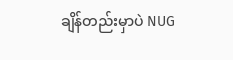ချိန်တည်းမှာပဲ NUG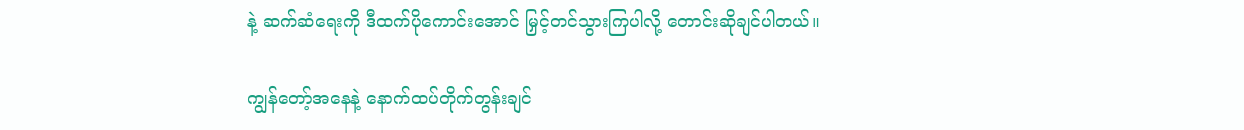နဲ့ ဆက်ဆံရေးကို ဒီထက်ပိုကောင်းအောင် မြှင့်တင်သွားကြပါလို့ တောင်းဆိုချင်ပါတယ်။

ကျွန်တော့်အနေနဲ့ နောက်ထပ်တိုက်တွန်းချင်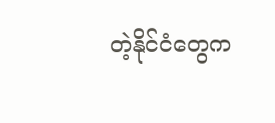တဲ့နိုင်ငံတွေက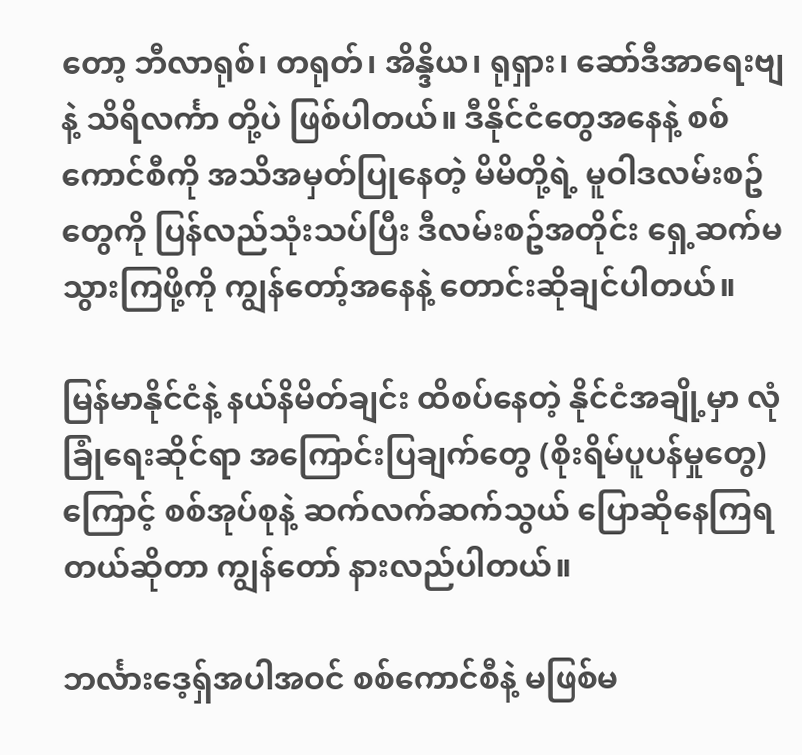တော့ ဘီလာရုစ်၊ တရုတ်၊ အိန္ဒိယ၊ ရုရှား၊ ဆော်ဒီအာရေးဗျ နဲ့ သိရိလင်္ကာ တို့ပဲ ဖြစ်ပါတယ်။ ဒီနိုင်ငံတွေအနေနဲ့ စစ်ကောင်စီကို အသိအမှတ်ပြုနေတဲ့ မိမိတို့ရဲ့ မူဝါဒလမ်းစဥ်တွေကို ပြန်လည်သုံးသပ်ပြီး ဒီလမ်းစဥ်အတိုင်း ရှေ့ဆက်မသွားကြဖို့ကို ကျွန်တော့်အနေနဲ့ တောင်းဆိုချင်ပါတယ်။

မြန်မာနိုင်ငံနဲ့ နယ်နိမိတ်ချင်း ထိစပ်နေတဲ့ နိုင်ငံအချို့မှာ လုံခြုံရေးဆိုင်ရာ အကြောင်းပြချက်တွေ (စိုးရိမ်ပူပန်မှုတွေ) ကြောင့် စစ်အုပ်စုနဲ့ ဆက်လက်ဆက်သွယ် ပြောဆိုနေကြရတယ်ဆိုတာ ကျွန်တော် နားလည်ပါတယ်။

ဘင်္လားဒေ့ရှ်အပါအဝင် စစ်ကောင်စီနဲ့ မဖြစ်မ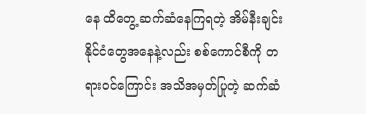နေ ထိတွေ့ ဆက်ဆံနေကြရတဲ့ အိမ်နီးချင်းနိုင်ငံတွေအနေနဲ့လည်း စစ်ကောင်စီကို တရားဝင်ကြောင်း အသိအမှတ်ပြုတဲ့ ဆက်ဆံ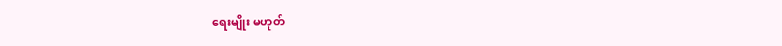ရေးမျိုး မဟုတ်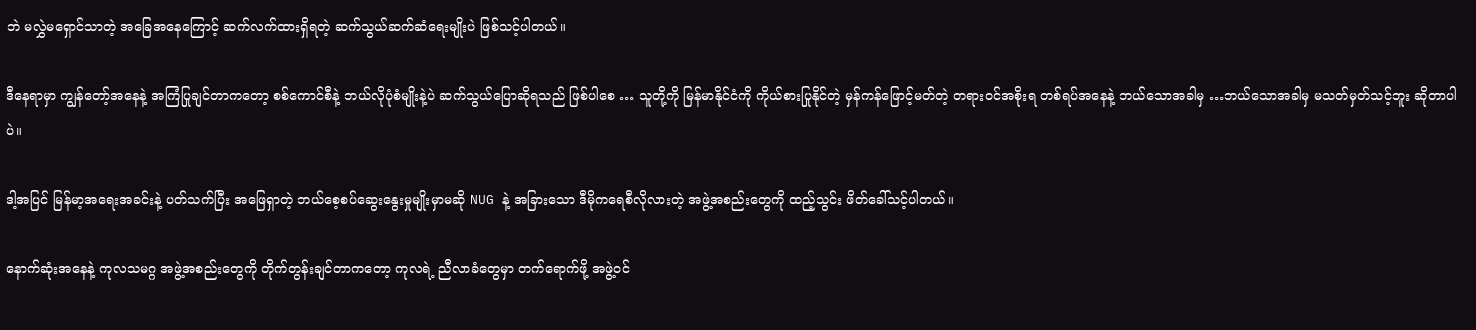ဘဲ မလွှဲမရှောင်သာတဲ့ အခြေအနေကြောင့် ဆက်လက်ထားရှိရတဲ့ ဆက်သွယ်ဆက်ဆံ‌ရေးမျိုးပဲ ဖြစ်သင့်ပါတယ်။

ဒီနေရာမှာ ကျွန်တော့်အနေနဲ့ အကြံပြုချင်တာကတော့ စစ်ကောင်စီနဲ့ ဘယ်လိုပုံစံမျိုးနဲ့ပဲ ဆက်သွယ်ပြောဆိုရသည် ဖြစ်ပါစေ … သူတို့ကို မြန်မာနိုင်ငံကို ကိုယ်စားပြုနိုင်တဲ့ မှန်ကန်ဖြောင့်မတ်တဲ့ တရားဝင်အစိုးရ တစ်ရပ်အနေနဲ့ ဘယ်သောအခါမှ …ဘယ်သောအခါမှ မသတ်မှတ်သင့်ဘူး ဆိုတာပါပဲ။

ဒါ့အပြင် မြန်မာ့အရေးအခင်းနဲ့ ပတ်သက်ပြီး အဖြေရှာတဲ့ ဘယ်စေ့စပ်ဆွေးနွေးမှုမျိုးမှာမဆို NUG နဲ့ အခြားသော ဒီမိုကရေစီလိုလားတဲ့ အဖွဲ့အစည်းတွေကို ထည့်သွင်း ဖိတ်ခေါ်သင့်ပါတယ်။

နောက်ဆုံးအနေနဲ့ ကုလသမဂ္ဂ အဖွဲ့အစည်းတွေကို တိုက်တွန်းချင်တာက‌တော့ ကုလရဲ့ ညီလာခံတွေမှာ တက်ရောက်ဖို့ အဖွဲ့ဝင်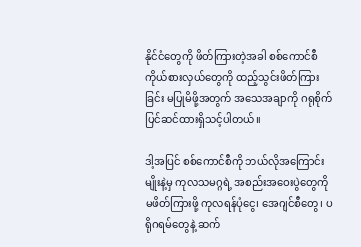နိုင်ငံတွေကို ဖိတ်ကြားတဲ့အခါ စစ်ကောင်စီ ကိုယ်စားလှယ်တွေကို ထည့်သွင်းဖိတ်ကြားခြင်း မပြုမိဖို့အတွက် အသေအချာကို ဂရုစိုက် ပြင်ဆင်ထားရှိသင့်ပါတယ်။

ဒါ့အပြင် စစ်ကောင်စီကို ဘယ်လိုအကြောင်းမျိုးနဲ့မှ ကုလသမဂ္ဂရဲ့ အစည်းအဝေးပွဲတွေကို မဖိတ်ကြားဖို့ ကုလရန်ပုံငွေ၊ အေဂျင်စီတွေ၊ ပရိုဂရမ်တွေနဲ့ ဆက်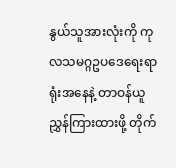နွယ်သူအားလုံးကို ကုလသမဂ္ဂဥပဒေရေးရာရုံးအနေနဲ့ တာဝန်ယူ ညွှန်ကြားထားဖို့ တိုက်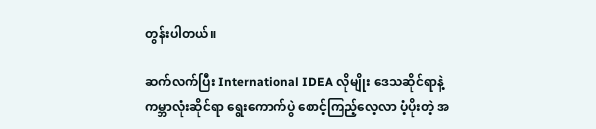တွန်းပါတယ်။

ဆက်လက်ပြီး International IDEA လိုမျိုး ဒေသဆိုင်ရာနဲ့ ကမ္ဘာလုံးဆိုင်ရာ ရွေးကောက်ပွဲ စောင့်ကြည့်လေ့လာ ပံ့ပိုးတဲ့ အ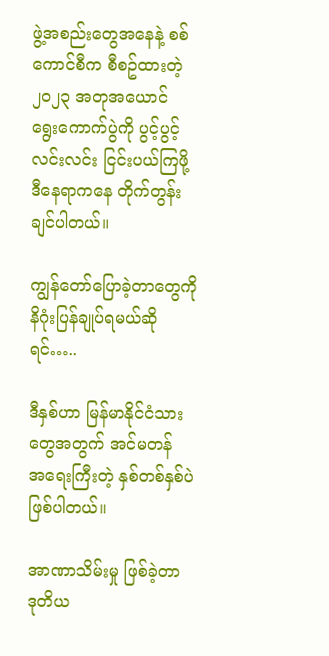ဖွဲ့အစည်းတွေအနေနဲ့ စစ်ကောင်စီက စီစဥ်ထားတဲ့ ၂၀၂၃ အတုအယောင် ရွေးကောက်ပွဲကို ပွင့်ပွင့်လင်းလင်း ငြင်းပယ်ကြဖို့ ဒီနေရာကနေ တိုက်တွန်းချင်ပါတယ်။

ကျွန်တော်ပြောခဲ့တာတွေကို နိဂုံးပြန်ချုပ်ရမယ်ဆိုရင်…..

ဒီနှစ်ဟာ မြန်မာနိုင်ငံသားတွေအတွက် အင်မတန် အ‌ရေးကြီးတဲ့ နှစ်တစ်နှစ်ပဲ ဖြစ်ပါတယ်။

အာဏာသိမ်းမှု ဖြစ်ခဲ့တာ ဒုတိယ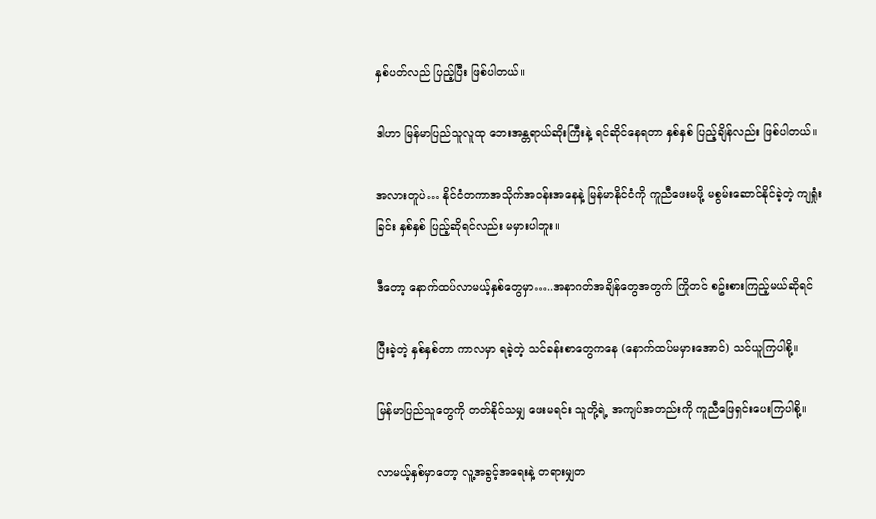နှစ်ပတ်လည် ပြည့်ပြီး ဖြစ်ပါတယ်။

ဒါဟာ မြန်မာပြည်သူလူထု ဘေးအန္တရာယ်ဆိုးကြီးနဲ့ ရင်ဆိုင်နေရတာ နှစ်နှစ် ပြည့်ချိန်လည်း ဖြစ်ပါတယ်။

အလားတူပဲ… နိုင်ငံတကာအသိုက်အဝန်းအနေနဲ့ မြန်မာနိုင်ငံကို ကူညီဖေးမဖို့ မစွမ်းဆောင်နိုင်ခဲ့တဲ့ ကျရှုံးခြင်း နှစ်နှစ် ပြည့်ဆိုရင်လည်း မမှားပါဘူး။

ဒီတော့ နောက်ထပ်လာမယ့်နှစ်တွေမှာ…..အနာဂတ်အချိန်တွေအတွက် ကြိုတင် စဥ်းစားကြည့်မယ်ဆိုရင်

ပြီးခဲ့တဲ့ နှစ်နှစ်တာ ကာလမှာ ရခဲ့တဲ့ သင်ခန်းစာတွေကနေ (နောက်ထပ်မမှားအောင်) သင်ယူကြပါစို့။

မြန်မာပြည်သူတွေကို တတ်နိုင်သမျှ ဖေးမရင်း သူတို့ရဲ့ အကျပ်အတည်းကို ကူညီဖြေရှင်းပေးကြပါစို့။

လာမယ့်နှစ်မှာတော့ လူ့အခွင့်အရေးနဲ့ တရားမျှတ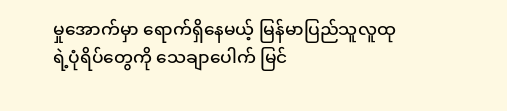မှုအောက်မှာ ရောက်ရှိနေမယ့် မြန်မာပြည်သူလူထုရဲ့ပုံရိပ်တွေကို သေချာပေါက် မြင်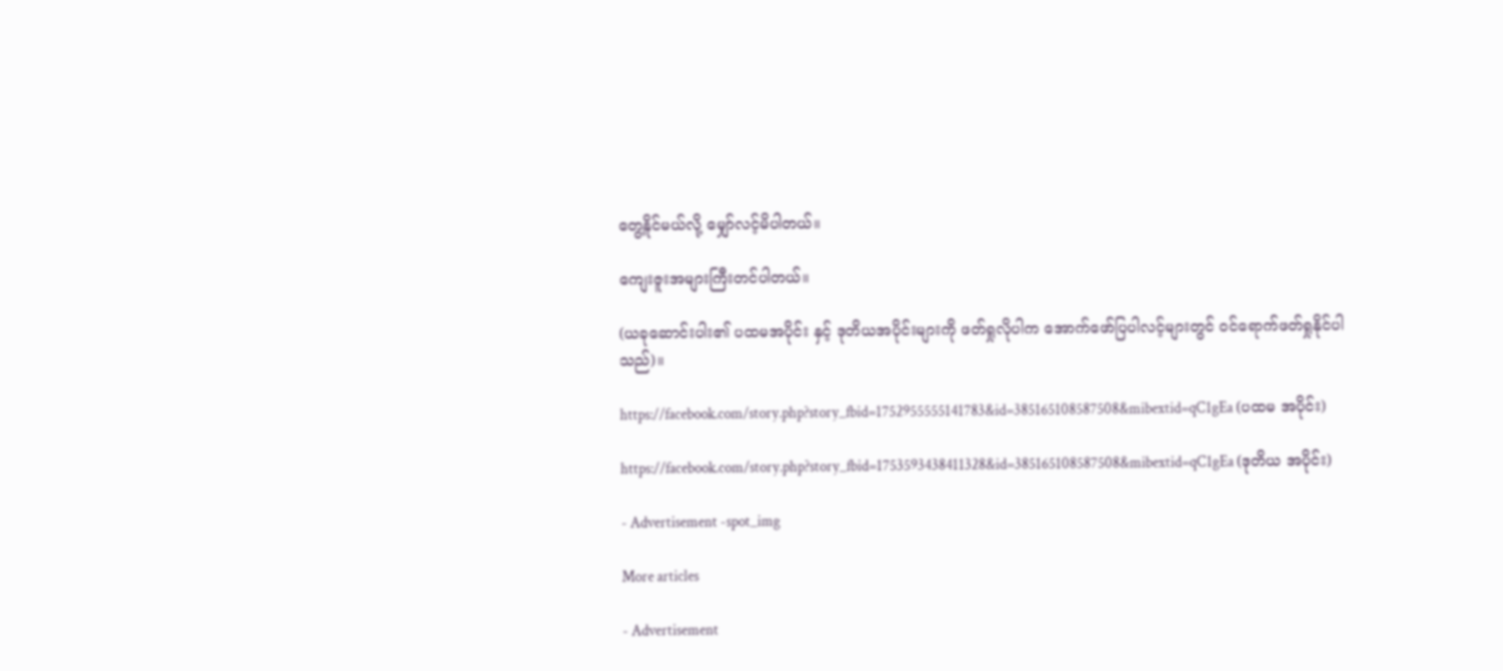တွေ့နိုင်မယ်လို့ မျှော်လင့်မိပါတယ်။

ကျေးဇူးအများကြီးတင်ပါတယ်။

(ယခုဆောင်းပါး၏ ပထမအပိုင်း နှင့် ဒုတိယအပိုင်းများကို ဖတ်ရှုလိုပါက အောက်ဖော်ပြပါလင့်များတွင် ဝင်ရောက်ဖတ်ရှုနိုင်ပါသည်)။

https://facebook.com/story.php?story_fbid=1752955555141783&id=385165108587508&mibextid=qC1gEa (ပထမ အပိုင်း)

https://facebook.com/story.php?story_fbid=1753593438411328&id=385165108587508&mibextid=qC1gEa (ဒုတိယ အပိုင်း)

- Advertisement -spot_img

More articles

- Advertisement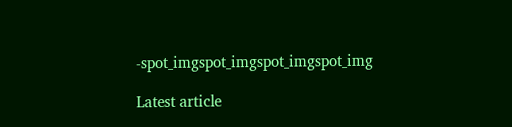-spot_imgspot_imgspot_imgspot_img

Latest article